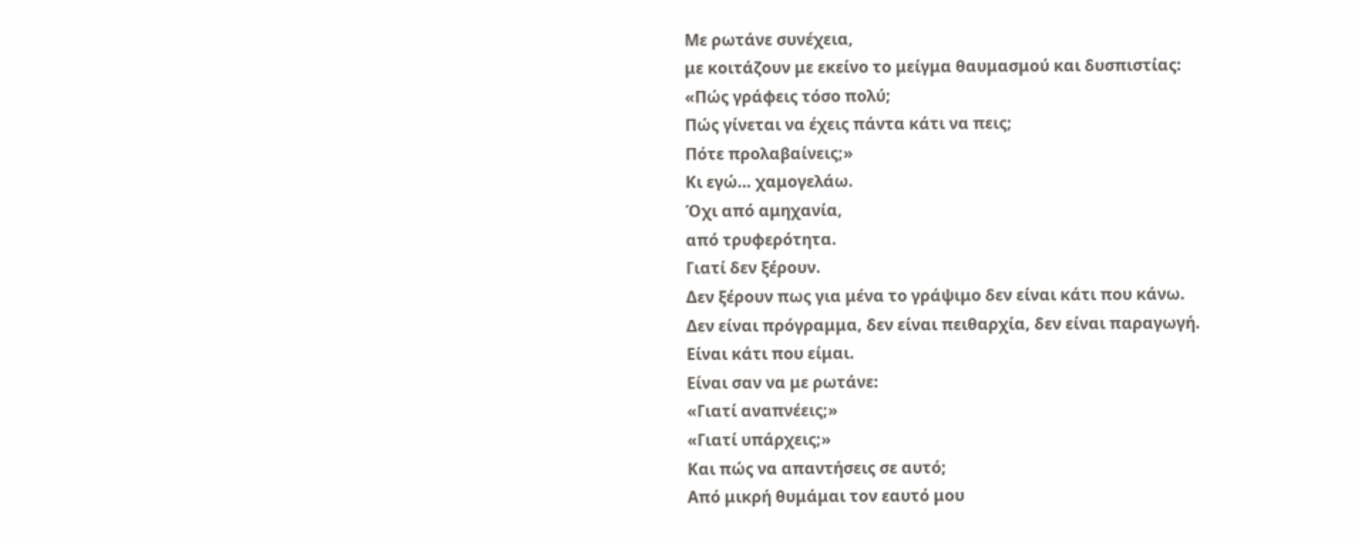Με ρωτάνε συνέχεια,
με κοιτάζουν με εκείνο το μείγμα θαυμασμού και δυσπιστίας:
«Πώς γράφεις τόσο πολύ;
Πώς γίνεται να έχεις πάντα κάτι να πεις;
Πότε προλαβαίνεις;»
Κι εγώ… χαμογελάω.
Όχι από αμηχανία,
από τρυφερότητα.
Γιατί δεν ξέρουν.
Δεν ξέρουν πως για μένα το γράψιμο δεν είναι κάτι που κάνω.
Δεν είναι πρόγραμμα, δεν είναι πειθαρχία, δεν είναι παραγωγή.
Είναι κάτι που είμαι.
Είναι σαν να με ρωτάνε:
«Γιατί αναπνέεις;»
«Γιατί υπάρχεις;»
Και πώς να απαντήσεις σε αυτό;
Από μικρή θυμάμαι τον εαυτό μου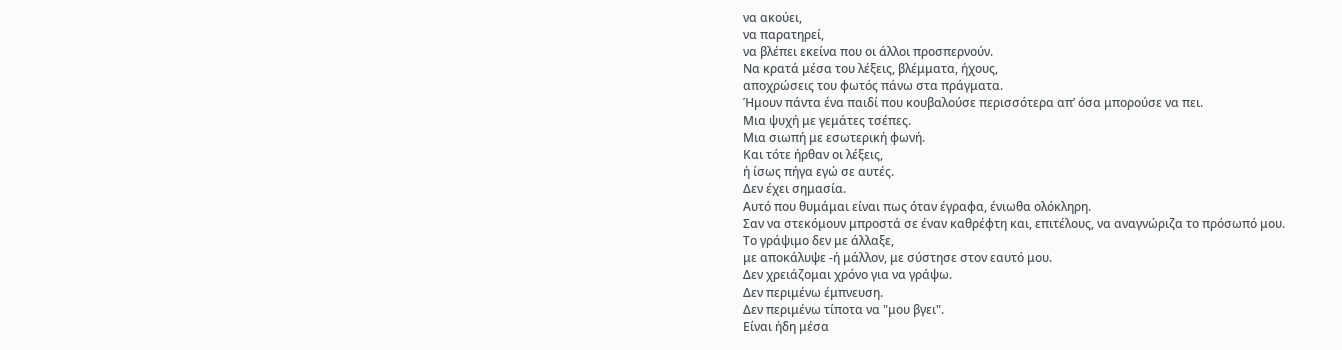να ακούει,
να παρατηρεί,
να βλέπει εκείνα που οι άλλοι προσπερνούν.
Να κρατά μέσα του λέξεις, βλέμματα, ήχους,
αποχρώσεις του φωτός πάνω στα πράγματα.
Ήμουν πάντα ένα παιδί που κουβαλούσε περισσότερα απ’ όσα μπορούσε να πει.
Μια ψυχή με γεμάτες τσέπες.
Μια σιωπή με εσωτερική φωνή.
Και τότε ήρθαν οι λέξεις,
ή ίσως πήγα εγώ σε αυτές.
Δεν έχει σημασία.
Αυτό που θυμάμαι είναι πως όταν έγραφα, ένιωθα ολόκληρη.
Σαν να στεκόμουν μπροστά σε έναν καθρέφτη και, επιτέλους, να αναγνώριζα το πρόσωπό μου.
Το γράψιμο δεν με άλλαξε,
με αποκάλυψε -ή μάλλον, με σύστησε στον εαυτό μου.
Δεν χρειάζομαι χρόνο για να γράψω.
Δεν περιμένω έμπνευση.
Δεν περιμένω τίποτα να "μου βγει".
Είναι ήδη μέσα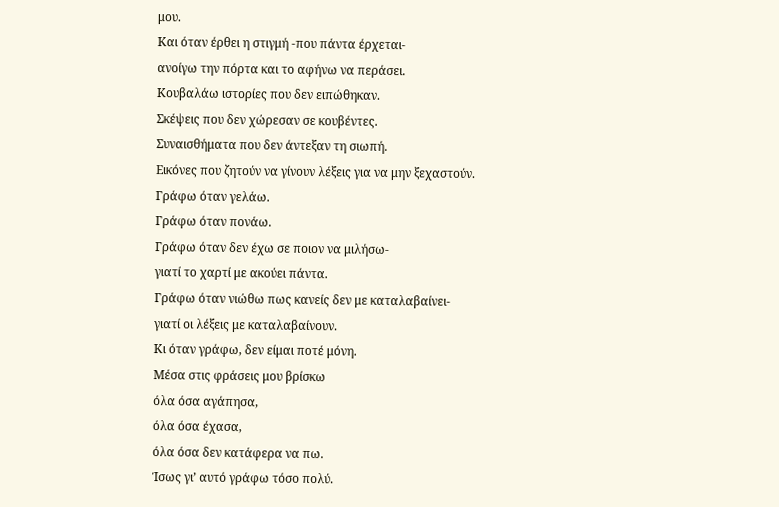μου.
Και όταν έρθει η στιγμή -που πάντα έρχεται-
ανοίγω την πόρτα και το αφήνω να περάσει.
Κουβαλάω ιστορίες που δεν ειπώθηκαν.
Σκέψεις που δεν χώρεσαν σε κουβέντες.
Συναισθήματα που δεν άντεξαν τη σιωπή.
Εικόνες που ζητούν να γίνουν λέξεις για να μην ξεχαστούν.
Γράφω όταν γελάω.
Γράφω όταν πονάω.
Γράφω όταν δεν έχω σε ποιον να μιλήσω-
γιατί το χαρτί με ακούει πάντα.
Γράφω όταν νιώθω πως κανείς δεν με καταλαβαίνει-
γιατί οι λέξεις με καταλαβαίνουν.
Κι όταν γράφω, δεν είμαι ποτέ μόνη.
Μέσα στις φράσεις μου βρίσκω
όλα όσα αγάπησα,
όλα όσα έχασα,
όλα όσα δεν κατάφερα να πω.
Ίσως γι’ αυτό γράφω τόσο πολύ.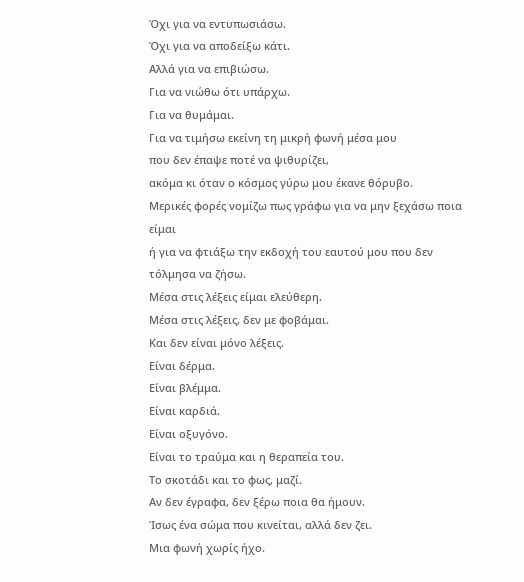Όχι για να εντυπωσιάσω.
Όχι για να αποδείξω κάτι.
Αλλά για να επιβιώσω.
Για να νιώθω ότι υπάρχω.
Για να θυμάμαι.
Για να τιμήσω εκείνη τη μικρή φωνή μέσα μου
που δεν έπαψε ποτέ να ψιθυρίζει,
ακόμα κι όταν ο κόσμος γύρω μου έκανε θόρυβο.
Μερικές φορές νομίζω πως γράφω για να μην ξεχάσω ποια είμαι
ή για να φτιάξω την εκδοχή του εαυτού μου που δεν τόλμησα να ζήσω.
Μέσα στις λέξεις είμαι ελεύθερη.
Μέσα στις λέξεις, δεν με φοβάμαι.
Και δεν είναι μόνο λέξεις.
Είναι δέρμα.
Είναι βλέμμα.
Είναι καρδιά.
Είναι οξυγόνο.
Είναι το τραύμα και η θεραπεία του.
Το σκοτάδι και το φως, μαζί.
Αν δεν έγραφα, δεν ξέρω ποια θα ήμουν.
Ίσως ένα σώμα που κινείται, αλλά δεν ζει.
Μια φωνή χωρίς ήχο.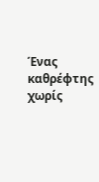Ένας καθρέφτης χωρίς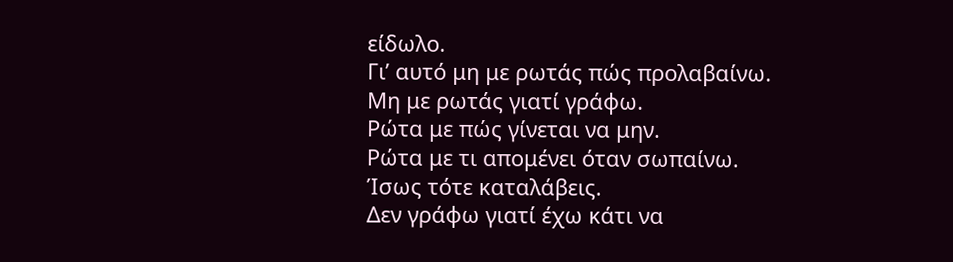είδωλο.
Γι’ αυτό μη με ρωτάς πώς προλαβαίνω.
Μη με ρωτάς γιατί γράφω.
Ρώτα με πώς γίνεται να μην.
Ρώτα με τι απομένει όταν σωπαίνω.
Ίσως τότε καταλάβεις.
Δεν γράφω γιατί έχω κάτι να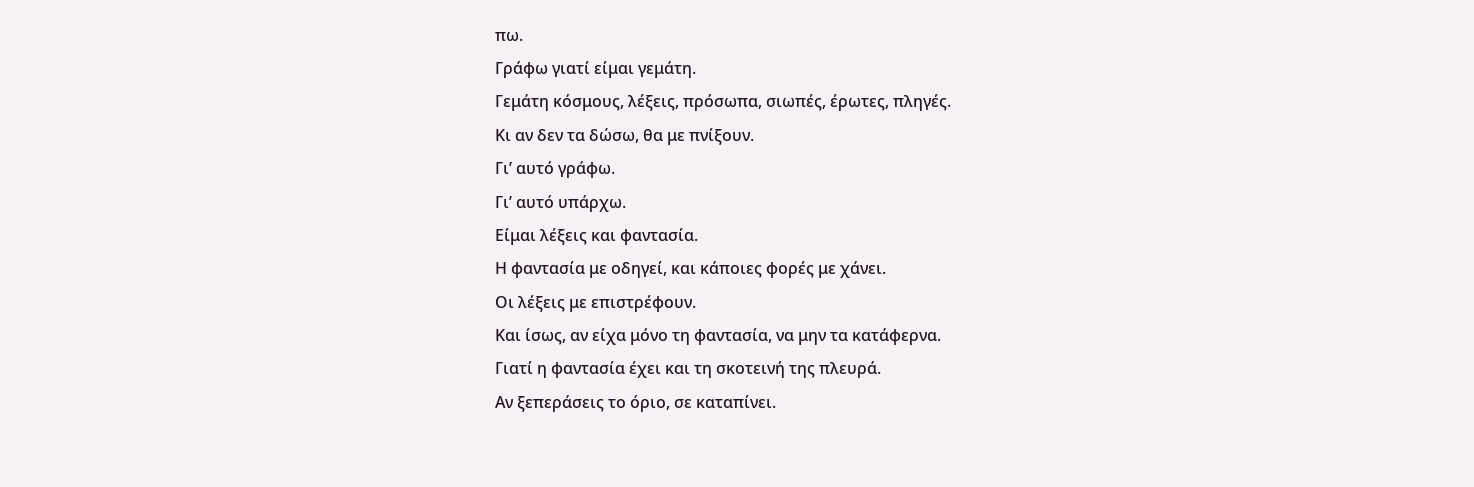πω.
Γράφω γιατί είμαι γεμάτη.
Γεμάτη κόσμους, λέξεις, πρόσωπα, σιωπές, έρωτες, πληγές.
Κι αν δεν τα δώσω, θα με πνίξουν.
Γι’ αυτό γράφω.
Γι’ αυτό υπάρχω.
Είμαι λέξεις και φαντασία.
Η φαντασία με οδηγεί, και κάποιες φορές με χάνει.
Οι λέξεις με επιστρέφουν.
Και ίσως, αν είχα μόνο τη φαντασία, να μην τα κατάφερνα.
Γιατί η φαντασία έχει και τη σκοτεινή της πλευρά.
Αν ξεπεράσεις το όριο, σε καταπίνει.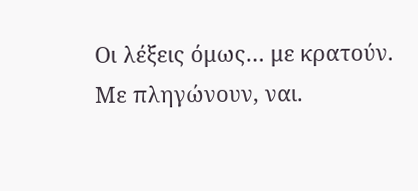Οι λέξεις όμως… με κρατούν.
Με πληγώνουν, ναι.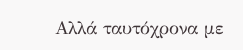Αλλά ταυτόχρονα με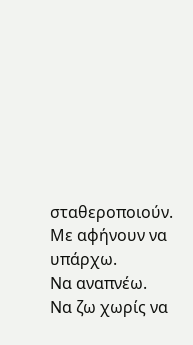σταθεροποιούν.
Με αφήνουν να υπάρχω.
Να αναπνέω.
Να ζω χωρίς να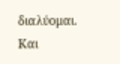διαλύομαι.
Και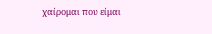χαίρομαι που είμαι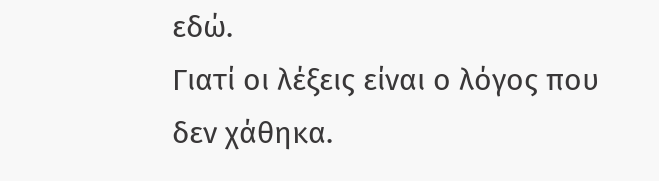εδώ.
Γιατί οι λέξεις είναι ο λόγος που δεν χάθηκα.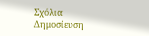Σχόλια
Δημοσίευση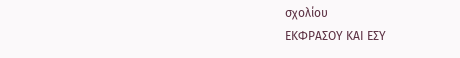σχολίου
ΕΚΦΡΑΣΟΥ ΚΑΙ ΕΣΥ